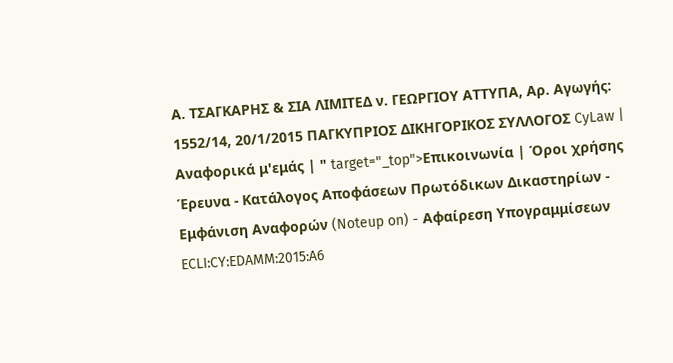Α. ΤΣΑΓΚΑΡΗΣ & ΣΙΑ ΛΙΜΙΤΕΔ ν. ΓΕΩΡΓΙΟΥ ΑΤΤΥΠΑ, Αρ. Αγωγής: 1552/14, 20/1/2015 ΠΑΓΚΥΠΡΙΟΣ ΔΙΚΗΓΟΡΙΚΟΣ ΣΥΛΛΟΓΟΣ CyLaw | Αναφορικά μ'εμάς | " target="_top">Επικοινωνία | Όροι χρήσης Έρευνα - Κατάλογος Αποφάσεων Πρωτόδικων Δικαστηρίων - Εμφάνιση Αναφορών (Noteup on) - Αφαίρεση Υπογραμμίσεων ECLI:CY:EDAMM:2015:A6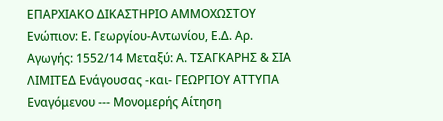ΕΠΑΡΧΙΑΚΟ ΔΙΚΑΣΤΗΡΙΟ ΑΜΜΟΧΩΣΤΟΥ Ενώπιον: Ε. Γεωργίου-Αντωνίου, Ε.Δ. Αρ. Αγωγής: 1552/14 Μεταξύ: Α. ΤΣΑΓΚΑΡΗΣ & ΣΙΑ ΛΙΜΙΤΕΔ Ενάγουσας -και- ΓΕΩΡΓΙΟΥ ΑΤΤΥΠΑ Εναγόμενου --- Μονομερής Αίτηση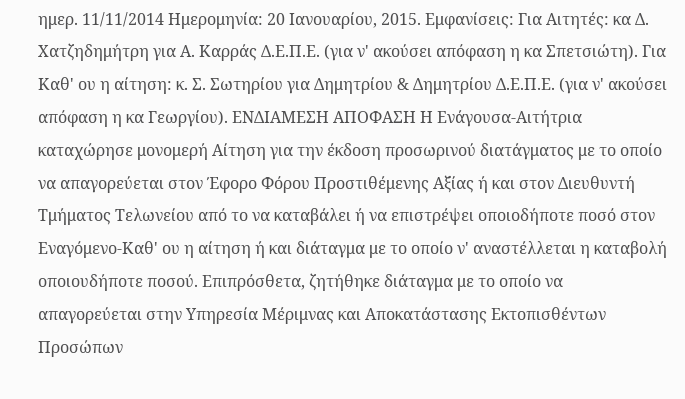ημερ. 11/11/2014 Ημερομηνία: 20 Ιανουαρίου, 2015. Εμφανίσεις: Για Αιτητές: κα Δ. Χατζηδημήτρη για Α. Καρράς Δ.Ε.Π.Ε. (για ν' ακούσει απόφαση η κα Σπετσιώτη). Για Καθ' ου η αίτηση: κ. Σ. Σωτηρίου για Δημητρίου & Δημητρίου Δ.Ε.Π.Ε. (για ν' ακούσει απόφαση η κα Γεωργίου). ΕΝΔΙΑΜΕΣΗ ΑΠΟΦΑΣΗ Η Ενάγουσα-Αιτήτρια καταχώρησε μονομερή Αίτηση για την έκδοση προσωρινού διατάγματος με το οποίο να απαγορεύεται στον Έφορο Φόρου Προστιθέμενης Αξίας ή και στον Διευθυντή Τμήματος Τελωνείου από το να καταβάλει ή να επιστρέψει οποιοδήποτε ποσό στον Εναγόμενο-Καθ' ου η αίτηση ή και διάταγμα με το οποίο ν' αναστέλλεται η καταβολή οποιουδήποτε ποσού. Επιπρόσθετα, ζητήθηκε διάταγμα με το οποίο να απαγορεύεται στην Υπηρεσία Μέριμνας και Αποκατάστασης Εκτοπισθέντων Προσώπων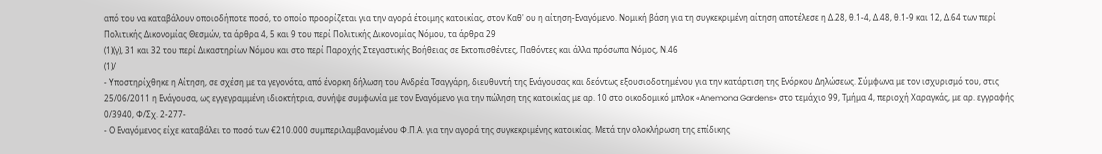από του να καταβάλουν οποιοδήποτε ποσό, το οποίο προορίζεται για την αγορά έτοιμης κατοικίας, στον Καθ' ου η αίτηση-Εναγόμενο. Νομική βάση για τη συγκεκριμένη αίτηση αποτέλεσε η Δ.28, θ.1-4, Δ.48, θ.1-9 και 12, Δ.64 των περί Πολιτικής Δικονομίας Θεσμών, τα άρθρα 4, 5 και 9 του περί Πολιτικής Δικονομίας Νόμου, τα άρθρα 29
(1)(γ), 31 και 32 του περί Δικαστηρίων Νόμου και στο περί Παροχής Στεγαστικής Βοήθειας σε Εκτοπισθέντες, Παθόντες και άλλα πρόσωπα Νόμος, Ν.46
(1)/
- Υποστηρίχθηκε η Αίτηση, σε σχέση με τα γεγονότα, από ένορκη δήλωση του Ανδρέα Τσαγγάρη, διευθυντή της Ενάγουσας και δεόντως εξουσιοδοτημένου για την κατάρτιση της Ενόρκου Δηλώσεως. Σύμφωνα με τον ισχυρισμό του, στις 25/06/2011 η Ενάγουσα, ως εγγεγραμμένη ιδιοκτήτρια, συνήψε συμφωνία με τον Εναγόμενο για την πώληση της κατοικίας με αρ. 10 στο οικοδομικό μπλοκ «Anemona Gardens» στο τεμάχιο 99, Τμήμα 4, περιοχή Χαραγκάς, με αρ. εγγραφής 0/3940, Φ/Σχ. 2-277-
- Ο Εναγόμενος είχε καταβάλει το ποσό των €210.000 συμπεριλαμβανομένου Φ.Π.Α. για την αγορά της συγκεκριμένης κατοικίας. Μετά την ολοκλήρωση της επίδικης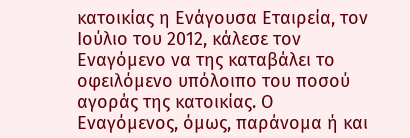κατοικίας η Ενάγουσα Εταιρεία, τον Ιούλιο του 2012, κάλεσε τον Εναγόμενο να της καταβάλει το οφειλόμενο υπόλοιπο του ποσού αγοράς της κατοικίας. Ο Εναγόμενος, όμως, παράνομα ή και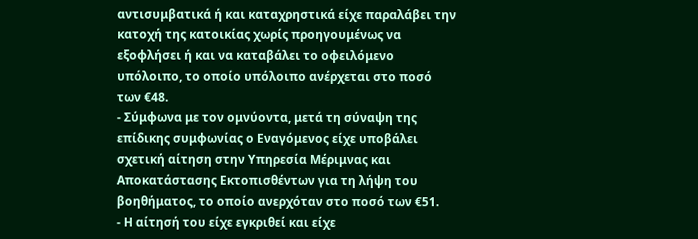αντισυμβατικά ή και καταχρηστικά είχε παραλάβει την κατοχή της κατοικίας χωρίς προηγουμένως να εξοφλήσει ή και να καταβάλει το οφειλόμενο υπόλοιπο, το οποίο υπόλοιπο ανέρχεται στο ποσό των €48.
- Σύμφωνα με τον ομνύοντα, μετά τη σύναψη της επίδικης συμφωνίας ο Εναγόμενος είχε υποβάλει σχετική αίτηση στην Υπηρεσία Μέριμνας και Αποκατάστασης Εκτοπισθέντων για τη λήψη του βοηθήματος, το οποίο ανερχόταν στο ποσό των €51.
- Η αίτησή του είχε εγκριθεί και είχε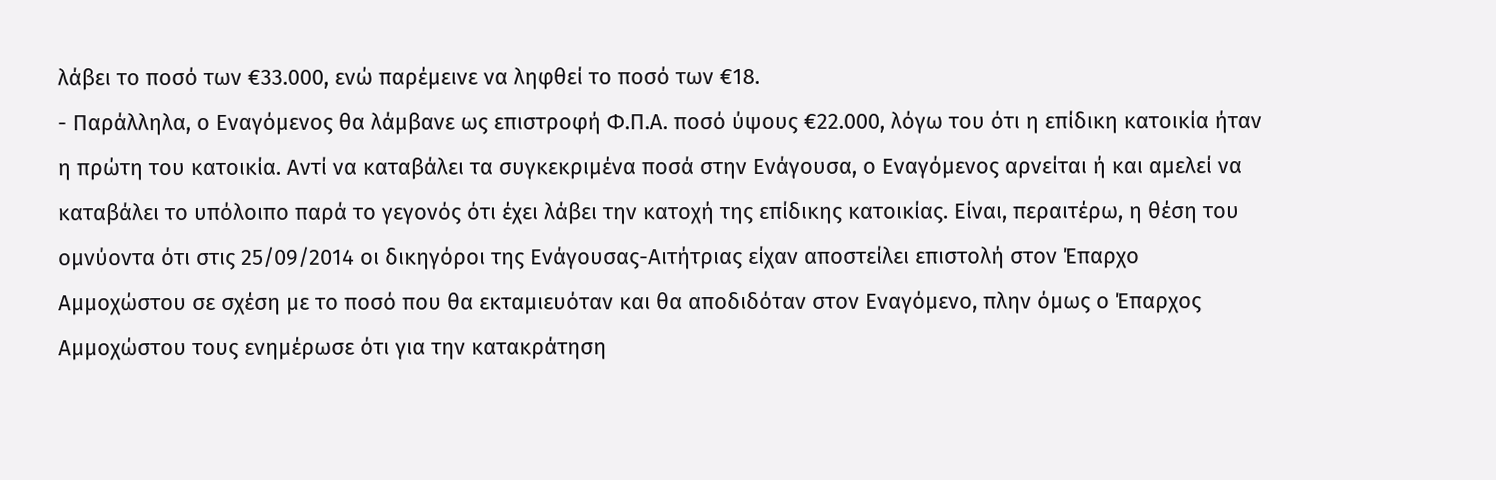λάβει το ποσό των €33.000, ενώ παρέμεινε να ληφθεί το ποσό των €18.
- Παράλληλα, ο Εναγόμενος θα λάμβανε ως επιστροφή Φ.Π.Α. ποσό ύψους €22.000, λόγω του ότι η επίδικη κατοικία ήταν η πρώτη του κατοικία. Αντί να καταβάλει τα συγκεκριμένα ποσά στην Ενάγουσα, ο Εναγόμενος αρνείται ή και αμελεί να καταβάλει το υπόλοιπο παρά το γεγονός ότι έχει λάβει την κατοχή της επίδικης κατοικίας. Είναι, περαιτέρω, η θέση του ομνύοντα ότι στις 25/09/2014 οι δικηγόροι της Ενάγουσας-Αιτήτριας είχαν αποστείλει επιστολή στον Έπαρχο Αμμοχώστου σε σχέση με το ποσό που θα εκταμιευόταν και θα αποδιδόταν στον Εναγόμενο, πλην όμως ο Έπαρχος Αμμοχώστου τους ενημέρωσε ότι για την κατακράτηση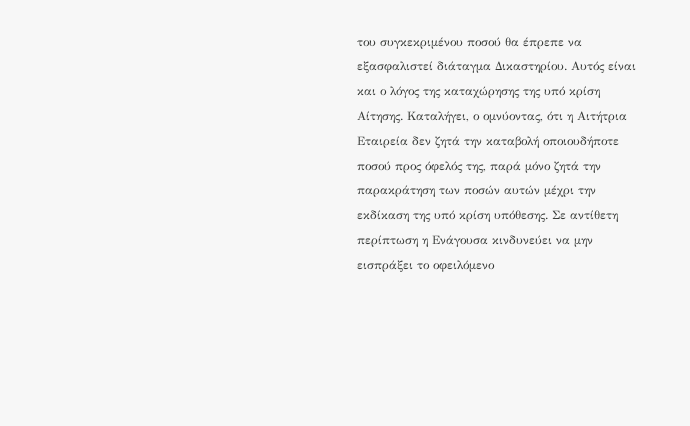του συγκεκριμένου ποσού θα έπρεπε να εξασφαλιστεί διάταγμα Δικαστηρίου. Αυτός είναι και ο λόγος της καταχώρησης της υπό κρίση Αίτησης. Καταλήγει, ο ομνύοντας, ότι η Αιτήτρια Εταιρεία δεν ζητά την καταβολή οποιουδήποτε ποσού προς όφελός της, παρά μόνο ζητά την παρακράτηση των ποσών αυτών μέχρι την εκδίκαση της υπό κρίση υπόθεσης. Σε αντίθετη περίπτωση η Ενάγουσα κινδυνεύει να μην εισπράξει το οφειλόμενο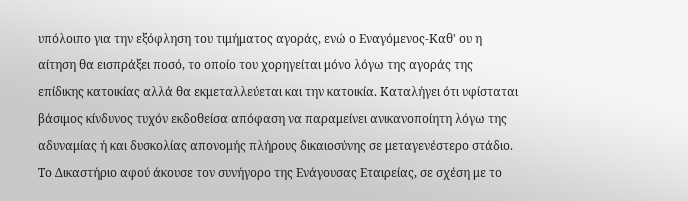υπόλοιπο για την εξόφληση του τιμήματος αγοράς, ενώ ο Εναγόμενος-Καθ' ου η αίτηση θα εισπράξει ποσό, το οποίο του χορηγείται μόνο λόγω της αγοράς της επίδικης κατοικίας αλλά θα εκμεταλλεύεται και την κατοικία. Καταλήγει ότι υφίσταται βάσιμος κίνδυνος τυχόν εκδοθείσα απόφαση να παραμείνει ανικανοποίητη λόγω της αδυναμίας ή και δυσκολίας απονομής πλήρους δικαιοσύνης σε μεταγενέστερο στάδιο. Το Δικαστήριο αφού άκουσε τον συνήγορο της Ενάγουσας Εταιρείας, σε σχέση με το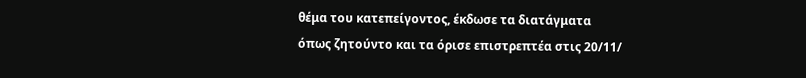θέμα του κατεπείγοντος, έκδωσε τα διατάγματα όπως ζητούντο και τα όρισε επιστρεπτέα στις 20/11/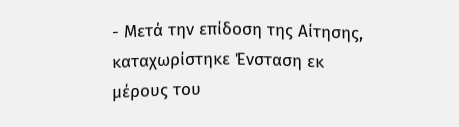- Μετά την επίδοση της Αίτησης, καταχωρίστηκε Ένσταση εκ μέρους του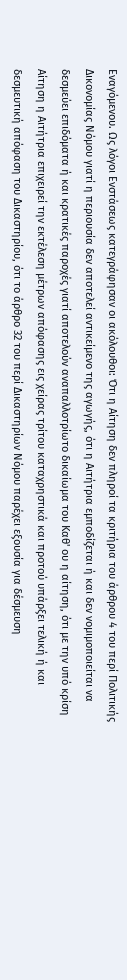Εναγόμενου. Ως λόγοι Ενστάσεως κατεγράφησαν οι ακόλουθοι: Ότι η Αίτηση δεν πληροί τα κριτήρια του άρθρου 4 του περί Πολιτικής Δικονομίας Νόμου γιατί η περιουσία δεν αποτελεί αντικείμενο της αγωγής, ότι η Αιτήτρια εμποδίζεται ή και δεν νομιμοποιείται να δεσμεύει επιδόματα ή και κρατικές παροχές γιατί αποτελούν αναπαλλοτρίωτο δικαίωμα του Καθ' ου η αίτηση, ότι με την υπό κρίση Αίτηση η Αιτήτρια επιχειρεί την εκτέλεση μέτρων απόφασης εις χείρας τρίτου καταχρηστικά και προτού υπάρξει τελική ή και δεσμευτική απόφαση του Δικαστηρίου, ότι το άρθρο 32 του περί Δικαστηρίων Νόμου παρέχει εξουσία για δέσμευση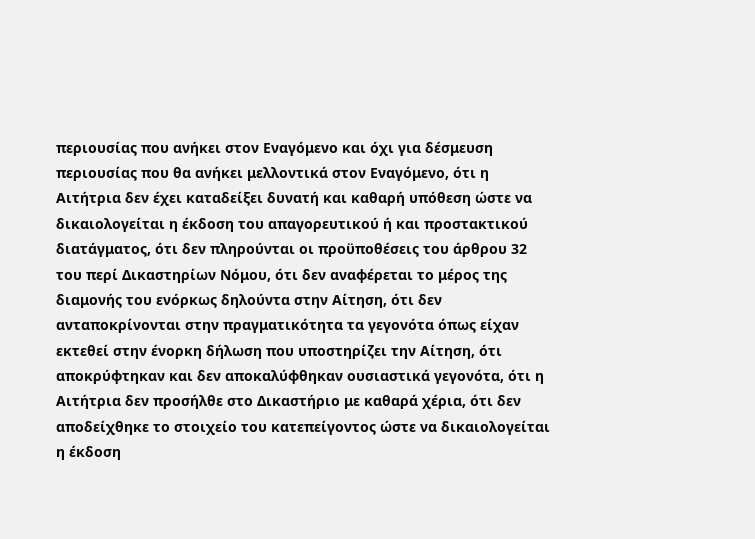περιουσίας που ανήκει στον Εναγόμενο και όχι για δέσμευση περιουσίας που θα ανήκει μελλοντικά στον Εναγόμενο, ότι η Αιτήτρια δεν έχει καταδείξει δυνατή και καθαρή υπόθεση ώστε να δικαιολογείται η έκδοση του απαγορευτικού ή και προστακτικού διατάγματος, ότι δεν πληρούνται οι προϋποθέσεις του άρθρου 32 του περί Δικαστηρίων Νόμου, ότι δεν αναφέρεται το μέρος της διαμονής του ενόρκως δηλούντα στην Αίτηση, ότι δεν ανταποκρίνονται στην πραγματικότητα τα γεγονότα όπως είχαν εκτεθεί στην ένορκη δήλωση που υποστηρίζει την Αίτηση, ότι αποκρύφτηκαν και δεν αποκαλύφθηκαν ουσιαστικά γεγονότα, ότι η Αιτήτρια δεν προσήλθε στο Δικαστήριο με καθαρά χέρια, ότι δεν αποδείχθηκε το στοιχείο του κατεπείγοντος ώστε να δικαιολογείται η έκδοση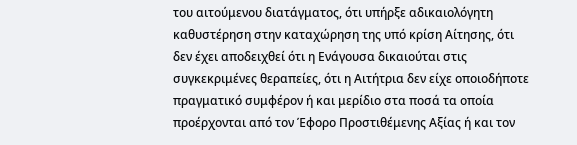του αιτούμενου διατάγματος, ότι υπήρξε αδικαιολόγητη καθυστέρηση στην καταχώρηση της υπό κρίση Αίτησης, ότι δεν έχει αποδειχθεί ότι η Ενάγουσα δικαιούται στις συγκεκριμένες θεραπείες, ότι η Αιτήτρια δεν είχε οποιοδήποτε πραγματικό συμφέρον ή και μερίδιο στα ποσά τα οποία προέρχονται από τον Έφορο Προστιθέμενης Αξίας ή και τον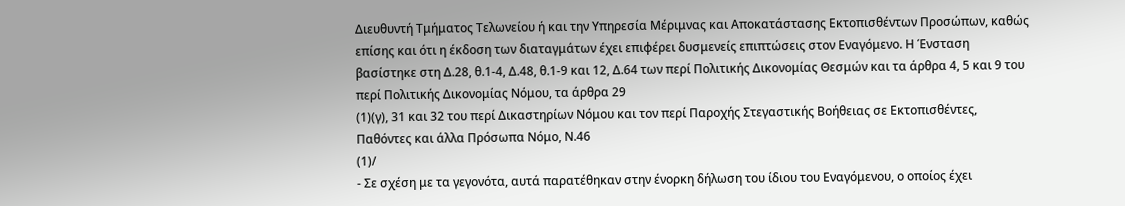Διευθυντή Τμήματος Τελωνείου ή και την Υπηρεσία Μέριμνας και Αποκατάστασης Εκτοπισθέντων Προσώπων, καθώς επίσης και ότι η έκδοση των διαταγμάτων έχει επιφέρει δυσμενείς επιπτώσεις στον Εναγόμενο. Η Ένσταση βασίστηκε στη Δ.28, θ.1-4, Δ.48, θ.1-9 και 12, Δ.64 των περί Πολιτικής Δικονομίας Θεσμών και τα άρθρα 4, 5 και 9 του περί Πολιτικής Δικονομίας Νόμου, τα άρθρα 29
(1)(γ), 31 και 32 του περί Δικαστηρίων Νόμου και τον περί Παροχής Στεγαστικής Βοήθειας σε Εκτοπισθέντες, Παθόντες και άλλα Πρόσωπα Νόμο, Ν.46
(1)/
- Σε σχέση με τα γεγονότα, αυτά παρατέθηκαν στην ένορκη δήλωση του ίδιου του Εναγόμενου, ο οποίος έχει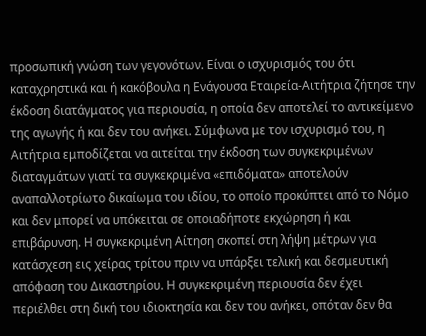προσωπική γνώση των γεγονότων. Είναι ο ισχυρισμός του ότι καταχρηστικά και ή κακόβουλα η Ενάγουσα Εταιρεία-Αιτήτρια ζήτησε την έκδοση διατάγματος για περιουσία, η οποία δεν αποτελεί το αντικείμενο της αγωγής ή και δεν του ανήκει. Σύμφωνα με τον ισχυρισμό του, η Αιτήτρια εμποδίζεται να αιτείται την έκδοση των συγκεκριμένων διαταγμάτων γιατί τα συγκεκριμένα «επιδόματα» αποτελούν αναπαλλοτρίωτο δικαίωμα του ιδίου, το οποίο προκύπτει από το Νόμο και δεν μπορεί να υπόκειται σε οποιαδήποτε εκχώρηση ή και επιβάρυνση. Η συγκεκριμένη Αίτηση σκοπεί στη λήψη μέτρων για κατάσχεση εις χείρας τρίτου πριν να υπάρξει τελική και δεσμευτική απόφαση του Δικαστηρίου. Η συγκεκριμένη περιουσία δεν έχει περιέλθει στη δική του ιδιοκτησία και δεν του ανήκει, οπόταν δεν θα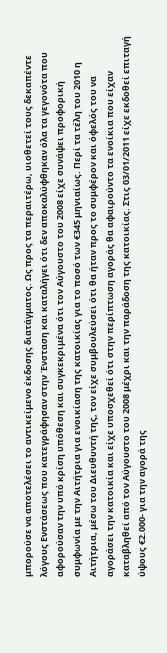μπορούσε να αποτελέσει το αντικείμενο έκδοσης διατάγματος. Ως προς τα περαιτέρω, υιοθετεί τους δεκαπέντε λόγους Ενστάσεως που κατεγράφησαν στην Ένσταση και καταλήγει ότι δεν αποκαλύφθηκαν όλα τα γεγονότα που αφορούσαν την υπό κρίση υπόθεση και συγκεκριμένα ότι τον Αύγουστο του 2008 είχε συνάψει προφορική συμφωνία με την Αιτήτρια για ενοικίαση της κατοικίας για το ποσό των €345 μηνιαίως. Περί τα τέλη του 2010 η Αιτήτρια, μέσω του Διευθυντή της, τον είχε συμβουλεύσει ότι θα ήταν προς το συμφέρον και όφελός του να αγοράσει την κατοικία και είχε υποσχεθεί ότι στην περίπτωση αγοράς θα αφαιρούντο τα ενοίκια που είχαν καταβληθεί από τον Αύγουστο του 2008 μέχρι και την παράδοση της κατοικίας. Στις 03/01/2011 είχε εκδοθεί επιταγή ύψους €2.000- για την αγορά της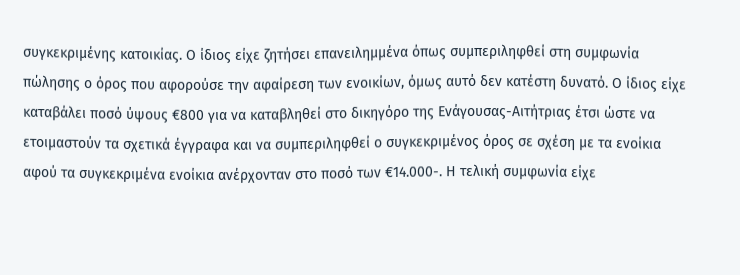συγκεκριμένης κατοικίας. Ο ίδιος είχε ζητήσει επανειλημμένα όπως συμπεριληφθεί στη συμφωνία πώλησης ο όρος που αφορούσε την αφαίρεση των ενοικίων, όμως αυτό δεν κατέστη δυνατό. Ο ίδιος είχε καταβάλει ποσό ύψους €800 για να καταβληθεί στο δικηγόρο της Ενάγουσας-Αιτήτριας έτσι ώστε να ετοιμαστούν τα σχετικά έγγραφα και να συμπεριληφθεί ο συγκεκριμένος όρος σε σχέση με τα ενοίκια αφού τα συγκεκριμένα ενοίκια ανέρχονταν στο ποσό των €14.000-. Η τελική συμφωνία είχε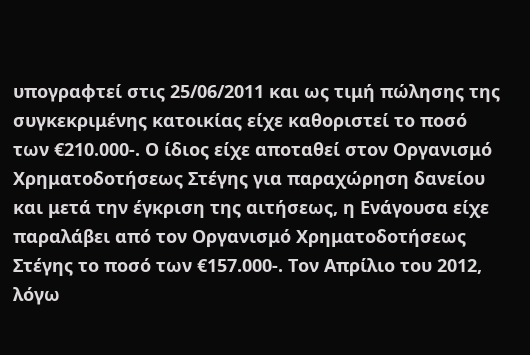υπογραφτεί στις 25/06/2011 και ως τιμή πώλησης της συγκεκριμένης κατοικίας είχε καθοριστεί το ποσό των €210.000-. Ο ίδιος είχε αποταθεί στον Οργανισμό Χρηματοδοτήσεως Στέγης για παραχώρηση δανείου και μετά την έγκριση της αιτήσεως, η Ενάγουσα είχε παραλάβει από τον Οργανισμό Χρηματοδοτήσεως Στέγης το ποσό των €157.000-. Τον Απρίλιο του 2012, λόγω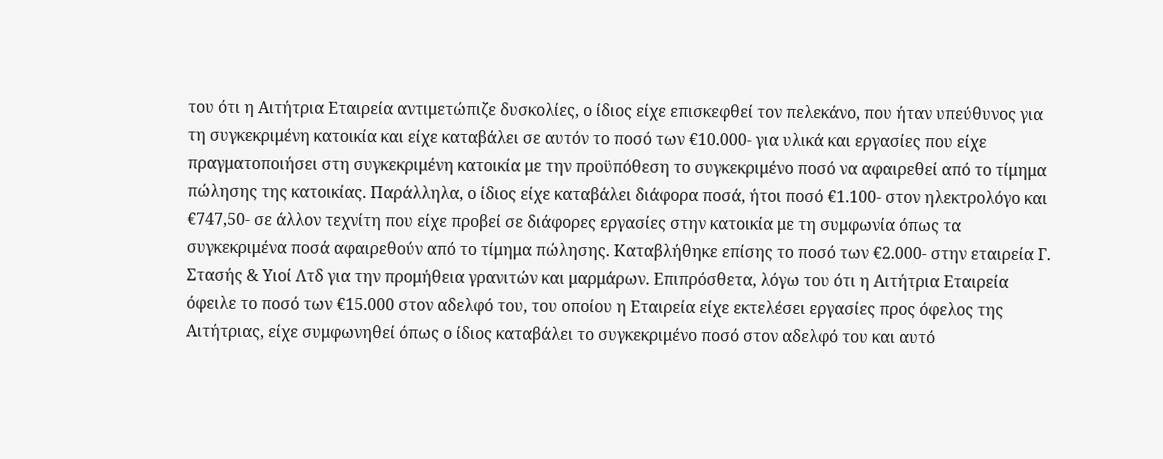του ότι η Αιτήτρια Εταιρεία αντιμετώπιζε δυσκολίες, ο ίδιος είχε επισκεφθεί τον πελεκάνο, που ήταν υπεύθυνος για τη συγκεκριμένη κατοικία και είχε καταβάλει σε αυτόν το ποσό των €10.000- για υλικά και εργασίες που είχε πραγματοποιήσει στη συγκεκριμένη κατοικία με την προϋπόθεση το συγκεκριμένο ποσό να αφαιρεθεί από το τίμημα πώλησης της κατοικίας. Παράλληλα, ο ίδιος είχε καταβάλει διάφορα ποσά, ήτοι ποσό €1.100- στον ηλεκτρολόγο και €747,50- σε άλλον τεχνίτη που είχε προβεί σε διάφορες εργασίες στην κατοικία με τη συμφωνία όπως τα συγκεκριμένα ποσά αφαιρεθούν από το τίμημα πώλησης. Καταβλήθηκε επίσης το ποσό των €2.000- στην εταιρεία Γ. Στασής & Υιοί Λτδ για την προμήθεια γρανιτών και μαρμάρων. Επιπρόσθετα, λόγω του ότι η Αιτήτρια Εταιρεία όφειλε το ποσό των €15.000 στον αδελφό του, του οποίου η Εταιρεία είχε εκτελέσει εργασίες προς όφελος της Αιτήτριας, είχε συμφωνηθεί όπως ο ίδιος καταβάλει το συγκεκριμένο ποσό στον αδελφό του και αυτό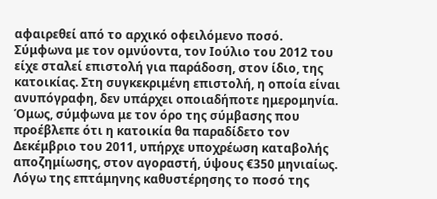αφαιρεθεί από το αρχικό οφειλόμενο ποσό. Σύμφωνα με τον ομνύοντα, τον Ιούλιο του 2012 του είχε σταλεί επιστολή για παράδοση, στον ίδιο, της κατοικίας. Στη συγκεκριμένη επιστολή, η οποία είναι ανυπόγραφη, δεν υπάρχει οποιαδήποτε ημερομηνία. Όμως, σύμφωνα με τον όρο της σύμβασης που προέβλεπε ότι η κατοικία θα παραδίδετο τον Δεκέμβριο του 2011, υπήρχε υποχρέωση καταβολής αποζημίωσης, στον αγοραστή, ύψους €350 μηνιαίως. Λόγω της επτάμηνης καθυστέρησης το ποσό της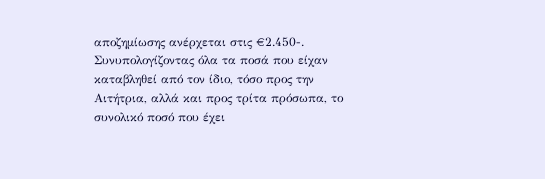αποζημίωσης ανέρχεται στις €2.450-. Συνυπολογίζοντας όλα τα ποσά που είχαν καταβληθεί από τον ίδιο, τόσο προς την Αιτήτρια, αλλά και προς τρίτα πρόσωπα, το συνολικό ποσό που έχει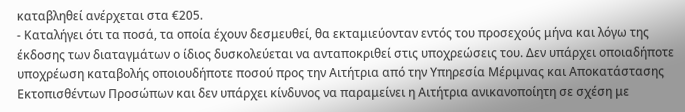καταβληθεί ανέρχεται στα €205.
- Καταλήγει ότι τα ποσά, τα οποία έχουν δεσμευθεί, θα εκταμιεύονταν εντός του προσεχούς μήνα και λόγω της έκδοσης των διαταγμάτων ο ίδιος δυσκολεύεται να ανταποκριθεί στις υποχρεώσεις του. Δεν υπάρχει οποιαδήποτε υποχρέωση καταβολής οποιουδήποτε ποσού προς την Αιτήτρια από την Υπηρεσία Μέριμνας και Αποκατάστασης Εκτοπισθέντων Προσώπων και δεν υπάρχει κίνδυνος να παραμείνει η Αιτήτρια ανικανοποίητη σε σχέση με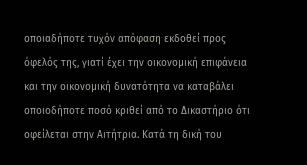οποιαδήποτε τυχόν απόφαση εκδοθεί προς όφελός της, γιατί έχει την οικονομική επιφάνεια και την οικονομική δυνατότητα να καταβάλει οποιοδήποτε ποσό κριθεί από το Δικαστήριο ότι οφείλεται στην Αιτήτρια. Κατά τη δική του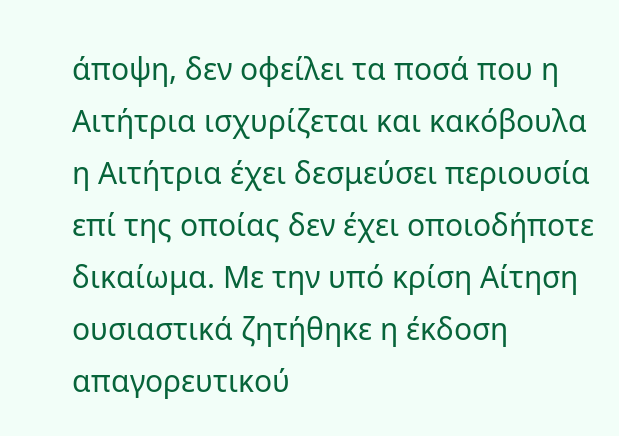άποψη, δεν οφείλει τα ποσά που η Αιτήτρια ισχυρίζεται και κακόβουλα η Αιτήτρια έχει δεσμεύσει περιουσία επί της οποίας δεν έχει οποιοδήποτε δικαίωμα. Με την υπό κρίση Αίτηση ουσιαστικά ζητήθηκε η έκδοση απαγορευτικού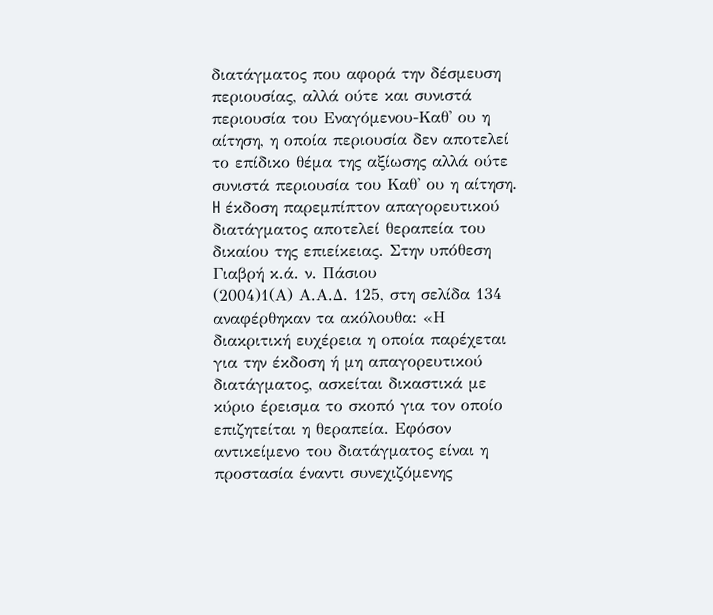διατάγματος που αφορά την δέσμευση περιουσίας, αλλά ούτε και συνιστά περιουσία του Εναγόμενου-Καθ' ου η αίτηση, η οποία περιουσία δεν αποτελεί το επίδικο θέμα της αξίωσης αλλά ούτε συνιστά περιουσία του Καθ' ου η αίτηση. H έκδοση παρεμπίπτον απαγορευτικού διατάγματος αποτελεί θεραπεία του δικαίου της επιείκειας. Στην υπόθεση Γιαβρή κ.ά. ν. Πάσιου
(2004)1(Α) Α.Α.Δ. 125, στη σελίδα 134 αναφέρθηκαν τα ακόλουθα: «Η διακριτική ευχέρεια η οποία παρέχεται για την έκδοση ή μη απαγορευτικού διατάγματος, ασκείται δικαστικά με κύριο έρεισμα το σκοπό για τον οποίο επιζητείται η θεραπεία. Εφόσον αντικείμενο του διατάγματος είναι η προστασία έναντι συνεχιζόμενης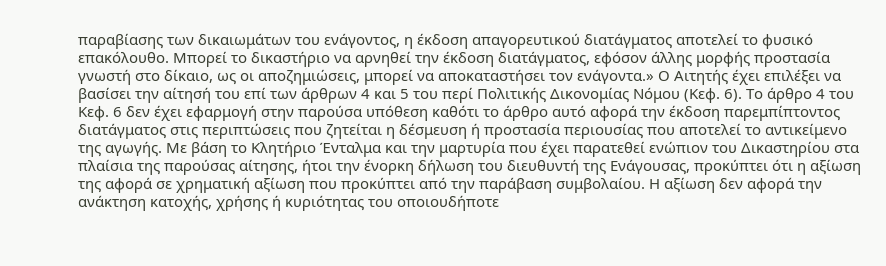παραβίασης των δικαιωμάτων του ενάγοντος, η έκδοση απαγορευτικού διατάγματος αποτελεί το φυσικό επακόλουθο. Μπορεί το δικαστήριο να αρνηθεί την έκδοση διατάγματος, εφόσον άλλης μορφής προστασία γνωστή στο δίκαιο, ως οι αποζημιώσεις, μπορεί να αποκαταστήσει τον ενάγοντα.» Ο Αιτητής έχει επιλέξει να βασίσει την αίτησή του επί των άρθρων 4 και 5 του περί Πολιτικής Δικονομίας Νόμου (Κεφ. 6). Το άρθρο 4 του Κεφ. 6 δεν έχει εφαρμογή στην παρούσα υπόθεση καθότι το άρθρο αυτό αφορά την έκδοση παρεμπίπτοντος διατάγματος στις περιπτώσεις που ζητείται η δέσμευση ή προστασία περιουσίας που αποτελεί το αντικείμενο της αγωγής. Με βάση το Κλητήριο Ένταλμα και την μαρτυρία που έχει παρατεθεί ενώπιον του Δικαστηρίου στα πλαίσια της παρούσας αίτησης, ήτοι την ένορκη δήλωση του διευθυντή της Ενάγουσας, προκύπτει ότι η αξίωση της αφορά σε χρηματική αξίωση που προκύπτει από την παράβαση συμβολαίου. Η αξίωση δεν αφορά την ανάκτηση κατοχής, χρήσης ή κυριότητας του οποιουδήποτε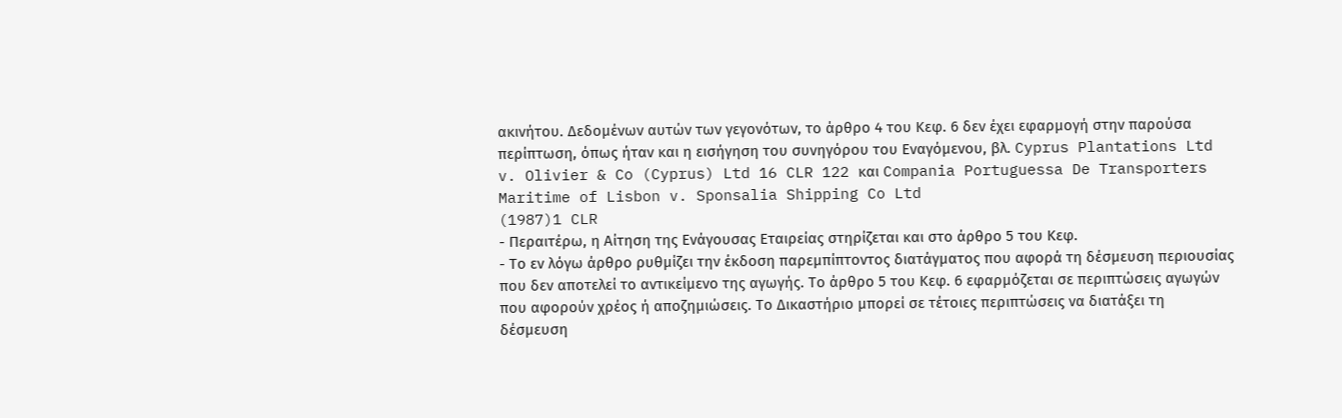ακινήτου. Δεδομένων αυτών των γεγονότων, το άρθρο 4 του Κεφ. 6 δεν έχει εφαρμογή στην παρούσα περίπτωση, όπως ήταν και η εισήγηση του συνηγόρου του Εναγόμενου, βλ. Cyprus Plantations Ltd v. Olivier & Co (Cyprus) Ltd 16 CLR 122 και Compania Portuguessa De Transporters Maritime of Lisbon v. Sponsalia Shipping Co Ltd
(1987)1 CLR
- Περαιτέρω, η Αίτηση της Ενάγουσας Εταιρείας στηρίζεται και στο άρθρο 5 του Κεφ.
- Το εν λόγω άρθρο ρυθμίζει την έκδοση παρεμπίπτοντος διατάγματος που αφορά τη δέσμευση περιουσίας που δεν αποτελεί το αντικείμενο της αγωγής. Το άρθρο 5 του Κεφ. 6 εφαρμόζεται σε περιπτώσεις αγωγών που αφορούν χρέος ή αποζημιώσεις. Το Δικαστήριο μπορεί σε τέτοιες περιπτώσεις να διατάξει τη δέσμευση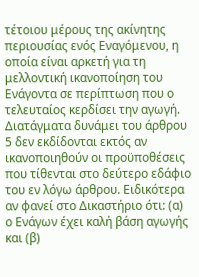τέτοιου μέρους της ακίνητης περιουσίας ενός Εναγόμενου, η οποία είναι αρκετή για τη μελλοντική ικανοποίηση του Ενάγοντα σε περίπτωση που ο τελευταίος κερδίσει την αγωγή. Διατάγματα δυνάμει του άρθρου 5 δεν εκδίδονται εκτός αν ικανοποιηθούν οι προϋποθέσεις που τίθενται στο δεύτερο εδάφιο του εν λόγω άρθρου. Ειδικότερα αν φανεί στο Δικαστήριο ότι: (α) ο Ενάγων έχει καλή βάση αγωγής και (β)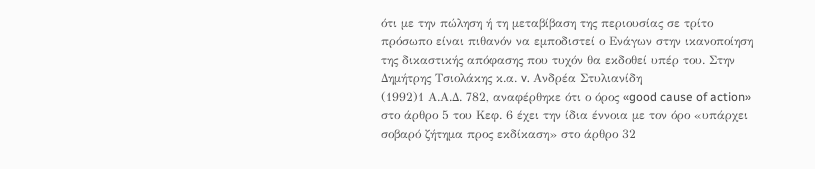ότι με την πώληση ή τη μεταβίβαση της περιουσίας σε τρίτο πρόσωπο είναι πιθανόν να εμποδιστεί ο Ενάγων στην ικανοποίηση της δικαστικής απόφασης που τυχόν θα εκδοθεί υπέρ του. Στην Δημήτρης Τσιολάκης κ.α. v. Ανδρέα Στυλιανίδη
(1992)1 Α.Α.Δ. 782, αναφέρθηκε ότι ο όρος «good cause of action» στο άρθρο 5 του Κεφ. 6 έχει την ίδια έννοια με τον όρο «υπάρχει σοβαρό ζήτημα προς εκδίκαση» στο άρθρο 32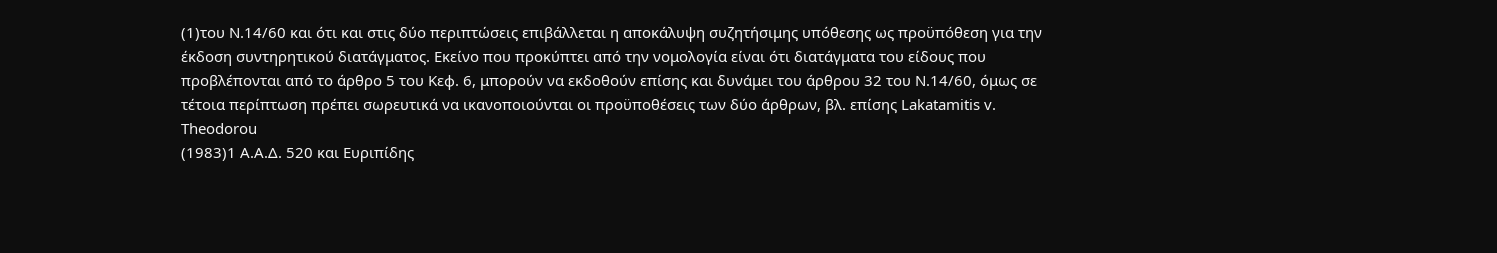(1)του Ν.14/60 και ότι και στις δύο περιπτώσεις επιβάλλεται η αποκάλυψη συζητήσιμης υπόθεσης ως προϋπόθεση για την έκδοση συντηρητικού διατάγματος. Εκείνο που προκύπτει από την νομολογία είναι ότι διατάγματα του είδους που προβλέπονται από το άρθρο 5 του Κεφ. 6, μπορούν να εκδοθούν επίσης και δυνάμει του άρθρου 32 του Ν.14/60, όμως σε τέτοια περίπτωση πρέπει σωρευτικά να ικανοποιούνται οι προϋποθέσεις των δύο άρθρων, βλ. επίσης Lakatamitis v. Theodorou
(1983)1 Α.Α.Δ. 520 και Ευριπίδης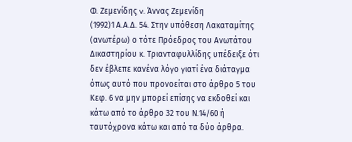Φ. Ζεμενίδης v. Άννας Ζεμενίδη
(1992)1 Α.Α.Δ. 54. Στην υπόθεση Λακαταμίτης (ανωτέρω) ο τότε Πρόεδρος του Ανωτάτου Δικαστηρίου κ. Τριανταφυλλίδης υπέδειξε ότι δεν έβλεπε κανένα λόγο γιατί ένα διάταγμα όπως αυτό που προνοείται στο άρθρο 5 του Κεφ. 6 να μην μπορεί επίσης να εκδοθεί και κάτω από το άρθρο 32 του Ν.14/60 ή ταυτόχρονα κάτω και από τα δύο άρθρα.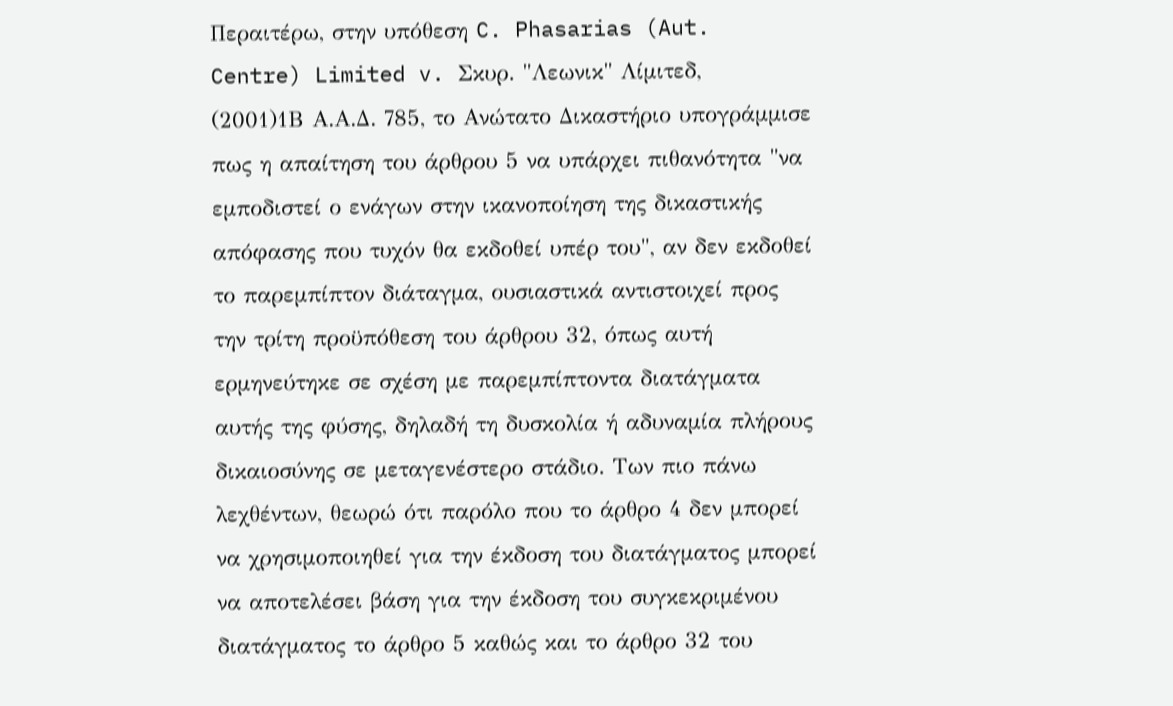Περαιτέρω, στην υπόθεση C. Phasarias (Aut. Centre) Limited v. Σκυρ. "Λεωνικ" Λίμιτεδ,
(2001)1Β Α.Α.Δ. 785, το Ανώτατο Δικαστήριο υπογράμμισε πως η απαίτηση του άρθρου 5 να υπάρχει πιθανότητα "να εμποδιστεί ο ενάγων στην ικανοποίηση της δικαστικής απόφασης που τυχόν θα εκδοθεί υπέρ του", αν δεν εκδοθεί το παρεμπίπτον διάταγμα, ουσιαστικά αντιστοιχεί προς την τρίτη προϋπόθεση του άρθρου 32, όπως αυτή ερμηνεύτηκε σε σχέση με παρεμπίπτοντα διατάγματα αυτής της φύσης, δηλαδή τη δυσκολία ή αδυναμία πλήρους δικαιοσύνης σε μεταγενέστερο στάδιο. Των πιο πάνω λεχθέντων, θεωρώ ότι παρόλο που το άρθρο 4 δεν μπορεί να χρησιμοποιηθεί για την έκδοση του διατάγματος μπορεί να αποτελέσει βάση για την έκδοση του συγκεκριμένου διατάγματος το άρθρο 5 καθώς και το άρθρο 32 του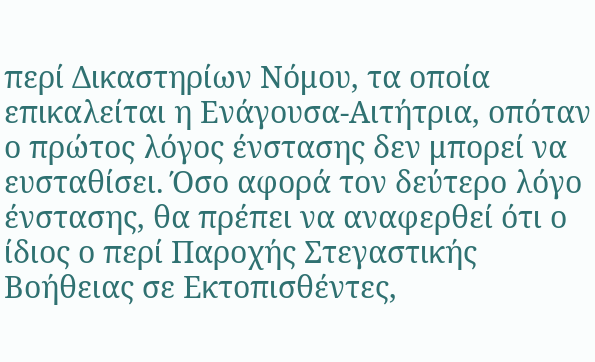περί Δικαστηρίων Νόμου, τα οποία επικαλείται η Ενάγουσα-Αιτήτρια, οπόταν ο πρώτος λόγος ένστασης δεν μπορεί να ευσταθίσει. Όσο αφορά τον δεύτερο λόγο ένστασης, θα πρέπει να αναφερθεί ότι ο ίδιος ο περί Παροχής Στεγαστικής Βοήθειας σε Εκτοπισθέντες,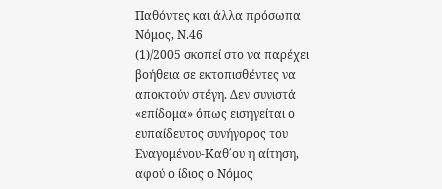Παθόντες και άλλα πρόσωπα Νόμος, Ν.46
(1)/2005 σκοπεί στο να παρέχει βοήθεια σε εκτοπισθέντες να αποκτούν στέγη. Δεν συνιστά «επίδομα» όπως εισηγείται ο ευπαίδευτος συνήγορος του Εναγομένου-Καθ΄ου η αίτηση, αφού ο ίδιος ο Νόμος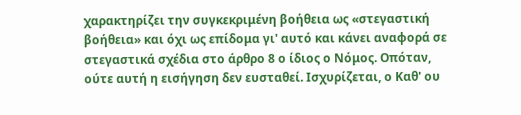χαρακτηρίζει την συγκεκριμένη βοήθεια ως «στεγαστική βοήθεια» και όχι ως επίδομα γι' αυτό και κάνει αναφορά σε στεγαστικά σχέδια στο άρθρο 8 ο ίδιος ο Νόμος. Οπόταν, ούτε αυτή η εισήγηση δεν ευσταθεί. Ισχυρίζεται, ο Καθ' ου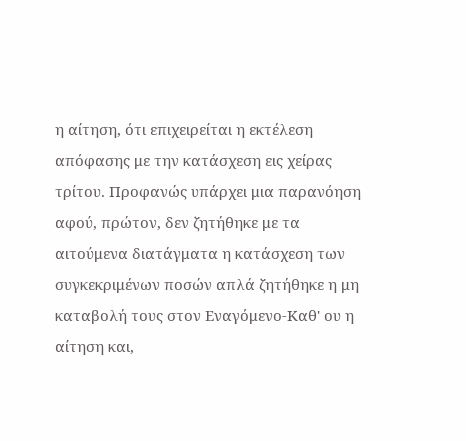η αίτηση, ότι επιχειρείται η εκτέλεση απόφασης με την κατάσχεση εις χείρας τρίτου. Προφανώς υπάρχει μια παρανόηση αφού, πρώτον, δεν ζητήθηκε με τα αιτούμενα διατάγματα η κατάσχεση των συγκεκριμένων ποσών απλά ζητήθηκε η μη καταβολή τους στον Εναγόμενο-Καθ' ου η αίτηση και,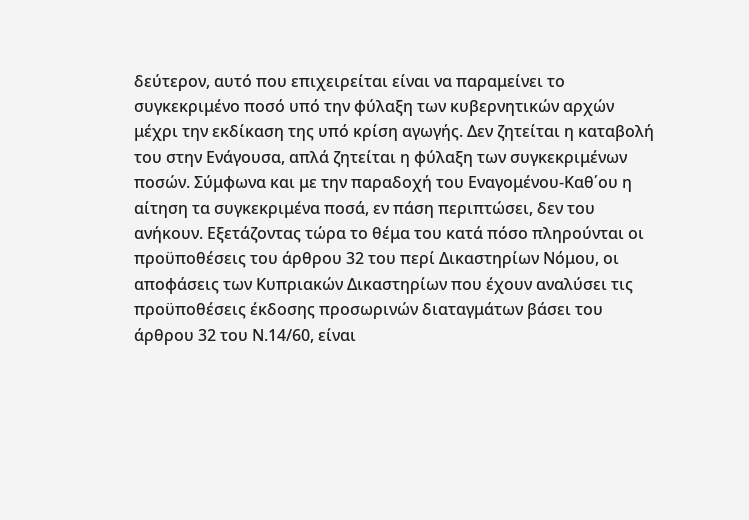δεύτερον, αυτό που επιχειρείται είναι να παραμείνει το συγκεκριμένο ποσό υπό την φύλαξη των κυβερνητικών αρχών μέχρι την εκδίκαση της υπό κρίση αγωγής. Δεν ζητείται η καταβολή του στην Ενάγουσα, απλά ζητείται η φύλαξη των συγκεκριμένων ποσών. Σύμφωνα και με την παραδοχή του Εναγομένου-Καθ΄ου η αίτηση τα συγκεκριμένα ποσά, εν πάση περιπτώσει, δεν του ανήκουν. Εξετάζοντας τώρα το θέμα του κατά πόσο πληρούνται οι προϋποθέσεις του άρθρου 32 του περί Δικαστηρίων Νόμου, οι αποφάσεις των Κυπριακών Δικαστηρίων που έχουν αναλύσει τις προϋποθέσεις έκδοσης προσωρινών διαταγμάτων βάσει του άρθρου 32 του Ν.14/60, είναι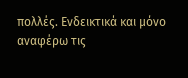πολλές. Ενδεικτικά και μόνο αναφέρω τις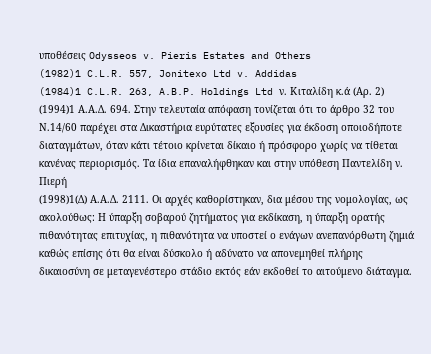υποθέσεις Odysseos v. Pieris Estates and Others
(1982)1 C.L.R. 557, Jonitexo Ltd v. Addidas
(1984)1 C.L.R. 263, A.B.P. Holdings Ltd ν. Κιταλίδη κ.ά (Αρ. 2)
(1994)1 Α.Α.Δ. 694. Στην τελευταία απόφαση τονίζεται ότι το άρθρο 32 του Ν.14/60 παρέχει στα Δικαστήρια ευρύτατες εξουσίες για έκδοση οποιοδήποτε διαταγμάτων, όταν κάτι τέτοιο κρίνεται δίκαιο ή πρόσφορο χωρίς να τίθεται κανένας περιορισμός. Τα ίδια επαναλήφθηκαν και στην υπόθεση Παντελίδη ν. Πιερή
(1998)1(Δ) Α.Α.Δ. 2111. Οι αρχές καθορίστηκαν, δια μέσου της νομολογίας, ως ακολούθως: Η ύπαρξη σοβαρού ζητήματος για εκδίκαση, η ύπαρξη ορατής πιθανότητας επιτυχίας, η πιθανότητα να υποστεί ο ενάγων ανεπανόρθωτη ζημιά καθώς επίσης ότι θα είναι δύσκολο ή αδύνατο να απονεμηθεί πλήρης δικαιοσύνη σε μεταγενέστερο στάδιο εκτός εάν εκδοθεί το αιτούμενο διάταγμα.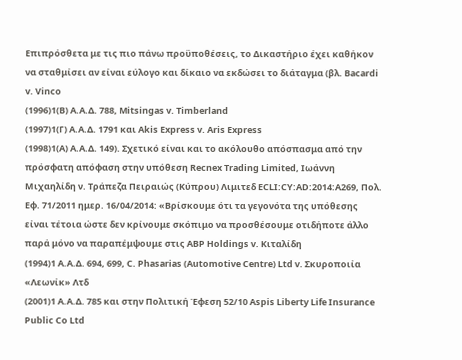Επιπρόσθετα με τις πιο πάνω προϋποθέσεις, το Δικαστήριο έχει καθήκον να σταθμίσει αν είναι εύλογο και δίκαιο να εκδώσει το διάταγμα (βλ. Bacardi v. Vinco
(1996)1(B) A.A.Δ. 788, Mitsingas v. Timberland
(1997)1(Γ) Α.Α.Δ. 1791 και Akis Express v. Aris Express
(1998)1(A) A.A.Δ. 149). Σχετικό είναι και το ακόλουθο απόσπασμα από την πρόσφατη απόφαση στην υπόθεση Recnex Trading Limited, Ιωάννη Μιχαηλίδη ν. Τράπεζα Πειραιώς (Κύπρου) Λιμιτεδ ECLI:CY:AD:2014:A269, Πολ. Εφ. 71/2011 ημερ. 16/04/2014: «Βρίσκουμε ότι τα γεγονότα της υπόθεσης είναι τέτοια ώστε δεν κρίνουμε σκόπιμο να προσθέσουμε οτιδήποτε άλλο παρά μόνο να παραπέμψουμε στις ΑΒΡ Holdings v. Κιταλίδη
(1994)1 Α.Α.Δ. 694, 699, C. Phasarias (Automotive Centre) Ltd v. Σκυροποιία «Λεωνίκ» Λτδ
(2001)1 Α.Α.Δ. 785 και στην Πολιτική Έφεση 52/10 Aspis Liberty Life Insurance Public Co Ltd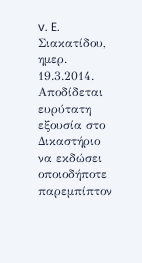v. E. Σιακατίδου, ημερ. 19.3.2014. Αποδίδεται ευρύτατη εξουσία στο Δικαστήριο να εκδώσει οποιοδήποτε παρεμπίπτον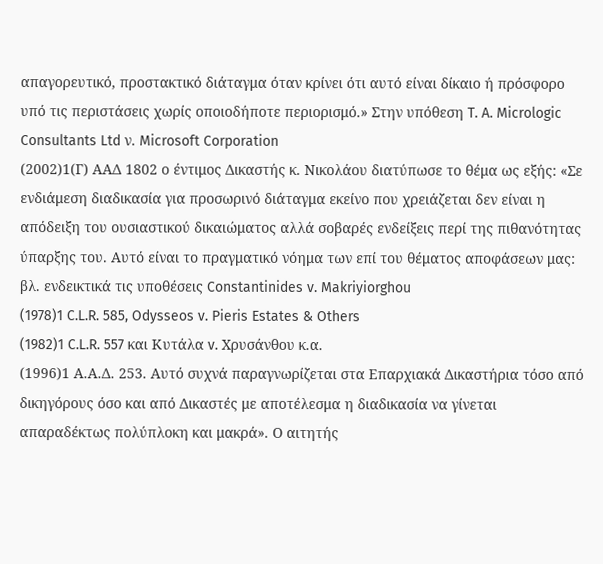απαγορευτικό, προστακτικό διάταγμα όταν κρίνει ότι αυτό είναι δίκαιο ή πρόσφορο υπό τις περιστάσεις χωρίς οποιοδήποτε περιορισμό.» Στην υπόθεση T. A. Micrologic Consultants Ltd ν. Microsoft Corporation
(2002)1(Γ) ΑΑΔ 1802 ο έντιμος Δικαστής κ. Νικολάου διατύπωσε το θέμα ως εξής: «Σε ενδιάμεση διαδικασία για προσωρινό διάταγμα εκείνο που χρειάζεται δεν είναι η απόδειξη του ουσιαστικού δικαιώματος αλλά σοβαρές ενδείξεις περί της πιθανότητας ύπαρξης του. Αυτό είναι το πραγματικό νόημα των επί του θέματος αποφάσεων μας: βλ. ενδεικτικά τις υποθέσεις Constantinides v. Makriyiorghou
(1978)1 C.L.R. 585, Odysseos v. Pieris Estates & Others
(1982)1 C.L.R. 557 και Κυτάλα v. Χρυσάνθου κ.α.
(1996)1 Α.Α.Δ. 253. Αυτό συχνά παραγνωρίζεται στα Επαρχιακά Δικαστήρια τόσο από δικηγόρους όσο και από Δικαστές με αποτέλεσμα η διαδικασία να γίνεται απαραδέκτως πολύπλοκη και μακρά». Ο αιτητής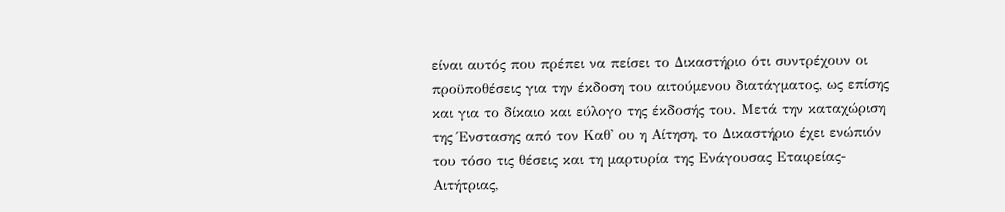είναι αυτός που πρέπει να πείσει το Δικαστήριο ότι συντρέχουν οι προϋποθέσεις για την έκδοση του αιτούμενου διατάγματος, ως επίσης και για το δίκαιο και εύλογο της έκδοσής του. Μετά την καταχώριση της Ένστασης από τον Καθ' ου η Αίτηση, το Δικαστήριο έχει ενώπιόν του τόσο τις θέσεις και τη μαρτυρία της Ενάγουσας Εταιρείας-Αιτήτριας,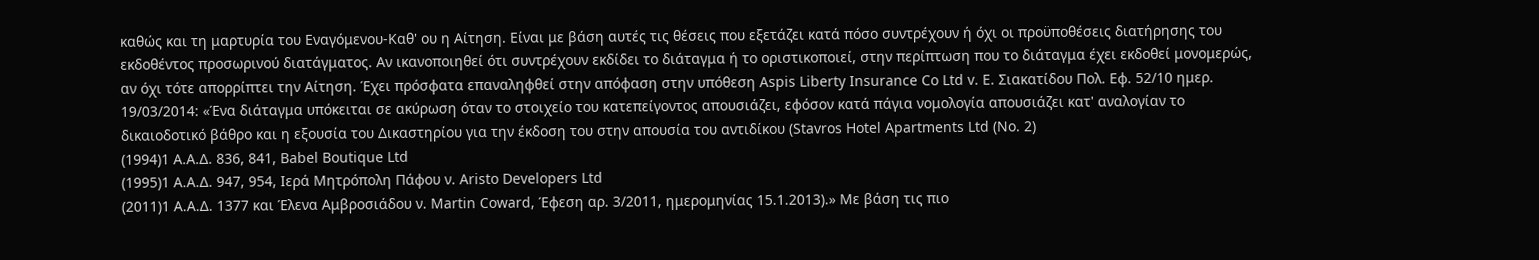καθώς και τη μαρτυρία του Εναγόμενου-Καθ' ου η Αίτηση. Είναι με βάση αυτές τις θέσεις που εξετάζει κατά πόσο συντρέχουν ή όχι οι προϋποθέσεις διατήρησης του εκδοθέντος προσωρινού διατάγματος. Αν ικανοποιηθεί ότι συντρέχουν εκδίδει το διάταγμα ή το οριστικοποιεί, στην περίπτωση που το διάταγμα έχει εκδοθεί μονομερώς, αν όχι τότε απορρίπτει την Αίτηση. Έχει πρόσφατα επαναληφθεί στην απόφαση στην υπόθεση Aspis Liberty Insurance Co Ltd v. Ε. Σιακατίδου Πολ. Εφ. 52/10 ημερ. 19/03/2014: «Ένα διάταγμα υπόκειται σε ακύρωση όταν το στοιχείο του κατεπείγοντος απουσιάζει, εφόσον κατά πάγια νομολογία απουσιάζει κατ' αναλογίαν το δικαιοδοτικό βάθρο και η εξουσία του Δικαστηρίου για την έκδοση του στην απουσία του αντιδίκου (Stavros Hotel Apartments Ltd (Νο. 2)
(1994)1 Α.Α.Δ. 836, 841, Babel Boutique Ltd
(1995)1 A.A.Δ. 947, 954, Ιερά Μητρόπολη Πάφου ν. Aristo Developers Ltd
(2011)1 Α.Α.Δ. 1377 και Έλενα Αμβροσιάδου ν. Martin Coward, Έφεση αρ. 3/2011, ημερομηνίας 15.1.2013).» Με βάση τις πιο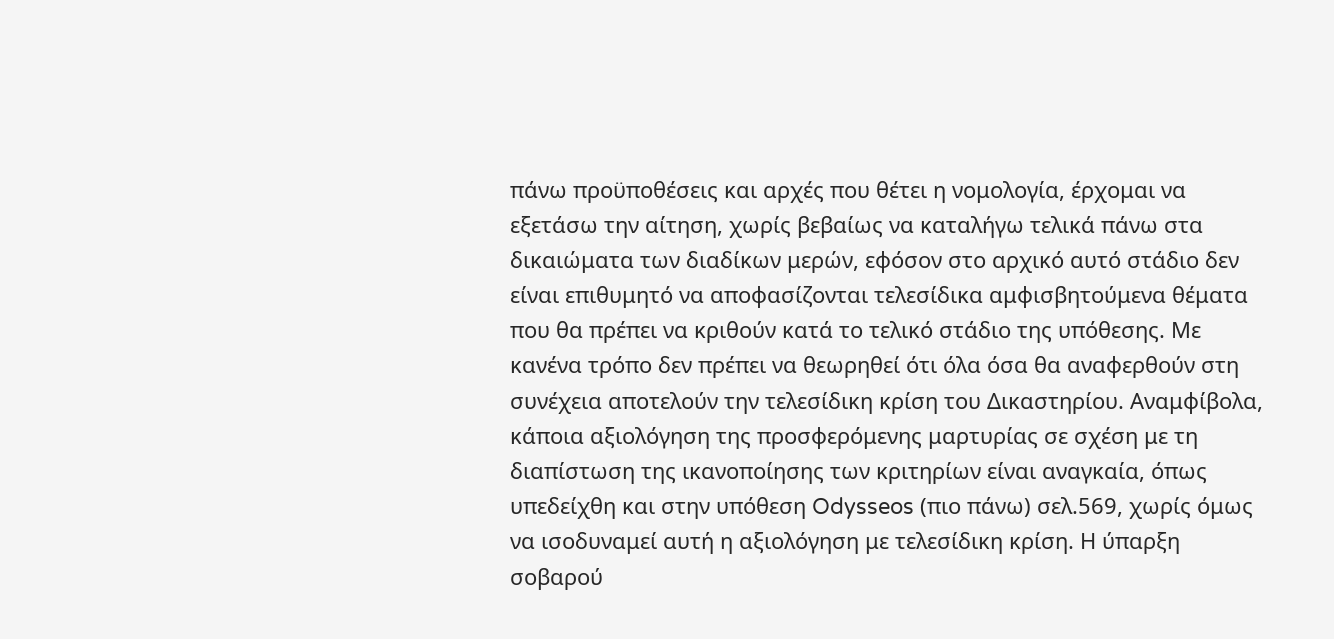πάνω προϋποθέσεις και αρχές που θέτει η νομολογία, έρχομαι να εξετάσω την αίτηση, χωρίς βεβαίως να καταλήγω τελικά πάνω στα δικαιώματα των διαδίκων μερών, εφόσον στο αρχικό αυτό στάδιο δεν είναι επιθυμητό να αποφασίζονται τελεσίδικα αμφισβητούμενα θέματα που θα πρέπει να κριθούν κατά το τελικό στάδιο της υπόθεσης. Με κανένα τρόπο δεν πρέπει να θεωρηθεί ότι όλα όσα θα αναφερθούν στη συνέχεια αποτελούν την τελεσίδικη κρίση του Δικαστηρίου. Αναμφίβολα, κάποια αξιολόγηση της προσφερόμενης μαρτυρίας σε σχέση με τη διαπίστωση της ικανοποίησης των κριτηρίων είναι αναγκαία, όπως υπεδείχθη και στην υπόθεση Odysseos (πιο πάνω) σελ.569, χωρίς όμως να ισοδυναμεί αυτή η αξιολόγηση με τελεσίδικη κρίση. Η ύπαρξη σοβαρού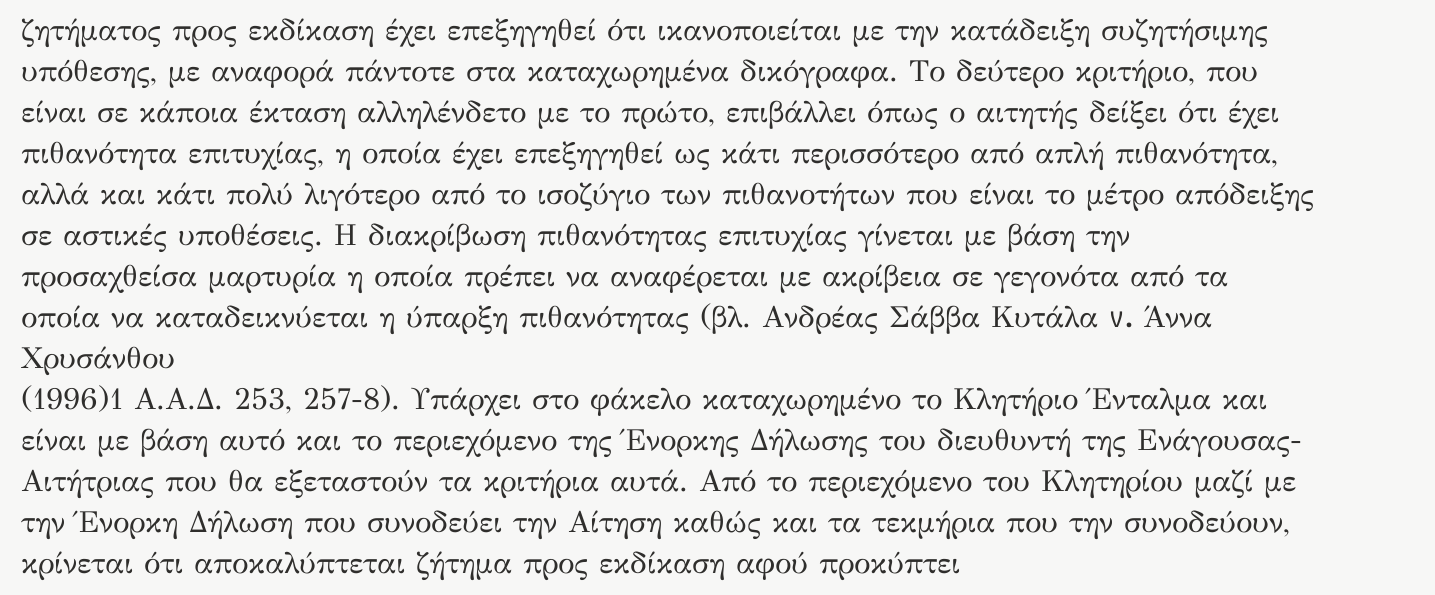ζητήματος προς εκδίκαση έχει επεξηγηθεί ότι ικανοποιείται με την κατάδειξη συζητήσιμης υπόθεσης, με αναφορά πάντοτε στα καταχωρημένα δικόγραφα. Το δεύτερο κριτήριο, που είναι σε κάποια έκταση αλληλένδετο με το πρώτο, επιβάλλει όπως ο αιτητής δείξει ότι έχει πιθανότητα επιτυχίας, η οποία έχει επεξηγηθεί ως κάτι περισσότερο από απλή πιθανότητα, αλλά και κάτι πολύ λιγότερο από το ισοζύγιο των πιθανοτήτων που είναι το μέτρο απόδειξης σε αστικές υποθέσεις. Η διακρίβωση πιθανότητας επιτυχίας γίνεται με βάση την προσαχθείσα μαρτυρία η οποία πρέπει να αναφέρεται με ακρίβεια σε γεγονότα από τα οποία να καταδεικνύεται η ύπαρξη πιθανότητας (βλ. Ανδρέας Σάββα Κυτάλα v. Άννα Χρυσάνθου
(1996)1 Α.Α.Δ. 253, 257-8). Υπάρχει στο φάκελο καταχωρημένο το Κλητήριο Ένταλμα και είναι με βάση αυτό και το περιεχόμενο της Ένορκης Δήλωσης του διευθυντή της Ενάγουσας-Αιτήτριας που θα εξεταστούν τα κριτήρια αυτά. Από το περιεχόμενο του Κλητηρίου μαζί με την Ένορκη Δήλωση που συνοδεύει την Αίτηση καθώς και τα τεκμήρια που την συνοδεύουν, κρίνεται ότι αποκαλύπτεται ζήτημα προς εκδίκαση αφού προκύπτει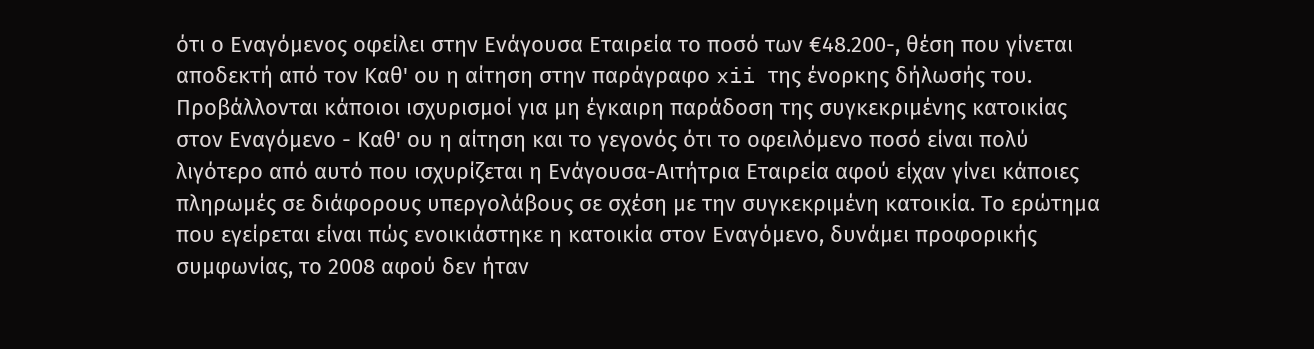ότι ο Εναγόμενος οφείλει στην Ενάγουσα Εταιρεία το ποσό των €48.200-, θέση που γίνεται αποδεκτή από τον Καθ' ου η αίτηση στην παράγραφο xii της ένορκης δήλωσής του. Προβάλλονται κάποιοι ισχυρισμοί για μη έγκαιρη παράδοση της συγκεκριμένης κατοικίας στον Εναγόμενο - Καθ' ου η αίτηση και το γεγονός ότι το οφειλόμενο ποσό είναι πολύ λιγότερο από αυτό που ισχυρίζεται η Ενάγουσα-Αιτήτρια Εταιρεία αφού είχαν γίνει κάποιες πληρωμές σε διάφορους υπεργολάβους σε σχέση με την συγκεκριμένη κατοικία. Το ερώτημα που εγείρεται είναι πώς ενοικιάστηκε η κατοικία στον Εναγόμενο, δυνάμει προφορικής συμφωνίας, το 2008 αφού δεν ήταν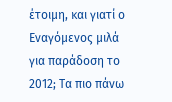έτοιμη, και γιατί ο Εναγόμενος μιλά για παράδοση το 2012; Τα πιο πάνω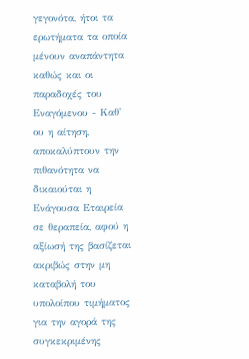γεγονότα, ήτοι τα ερωτήματα τα οποία μένουν αναπάντητα καθώς και οι παραδοχές του Εναγόμενου - Καθ' ου η αίτηση, αποκαλύπτουν την πιθανότητα να δικαιούται η Ενάγουσα Εταιρεία σε θεραπεία, αφού η αξίωσή της βασίζεται ακριβώς στην μη καταβολή του υπολοίπου τιμήματος για την αγορά της συγκεκριμένης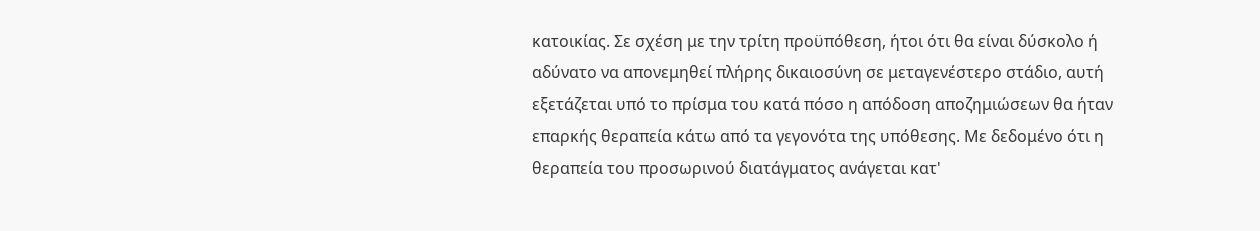κατοικίας. Σε σχέση με την τρίτη προϋπόθεση, ήτοι ότι θα είναι δύσκολο ή αδύνατο να απονεμηθεί πλήρης δικαιοσύνη σε μεταγενέστερο στάδιο, αυτή εξετάζεται υπό το πρίσμα του κατά πόσο η απόδοση αποζημιώσεων θα ήταν επαρκής θεραπεία κάτω από τα γεγονότα της υπόθεσης. Με δεδομένο ότι η θεραπεία του προσωρινού διατάγματος ανάγεται κατ'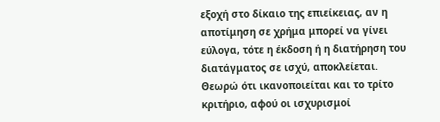εξοχή στο δίκαιο της επιείκειας, αν η αποτίμηση σε χρήμα μπορεί να γίνει εύλογα, τότε η έκδοση ή η διατήρηση του διατάγματος σε ισχύ, αποκλείεται. Θεωρώ ότι ικανοποιείται και το τρίτο κριτήριο, αφού οι ισχυρισμοί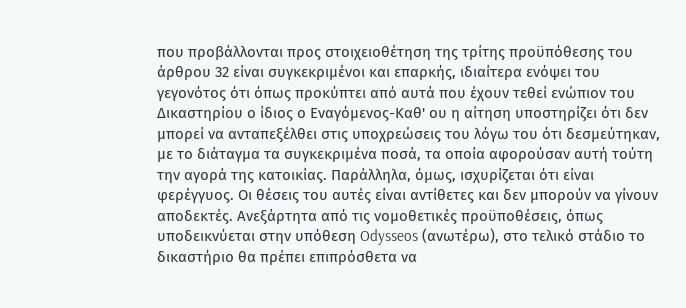που προβάλλονται προς στοιχειοθέτηση της τρίτης προϋπόθεσης του άρθρου 32 είναι συγκεκριμένοι και επαρκής, ιδιαίτερα ενόψει του γεγονότος ότι όπως προκύπτει από αυτά που έχουν τεθεί ενώπιον του Δικαστηρίου ο ίδιος ο Εναγόμενος-Καθ' ου η αίτηση υποστηρίζει ότι δεν μπορεί να ανταπεξέλθει στις υποχρεώσεις του λόγω του ότι δεσμεύτηκαν, με το διάταγμα τα συγκεκριμένα ποσά, τα οποία αφορούσαν αυτή τούτη την αγορά της κατοικίας. Παράλληλα, όμως, ισχυρίζεται ότι είναι φερέγγυος. Οι θέσεις του αυτές είναι αντίθετες και δεν μπορούν να γίνουν αποδεκτές. Ανεξάρτητα από τις νομοθετικές προϋποθέσεις, όπως υποδεικνύεται στην υπόθεση Odysseos (ανωτέρω), στο τελικό στάδιο το δικαστήριο θα πρέπει επιπρόσθετα να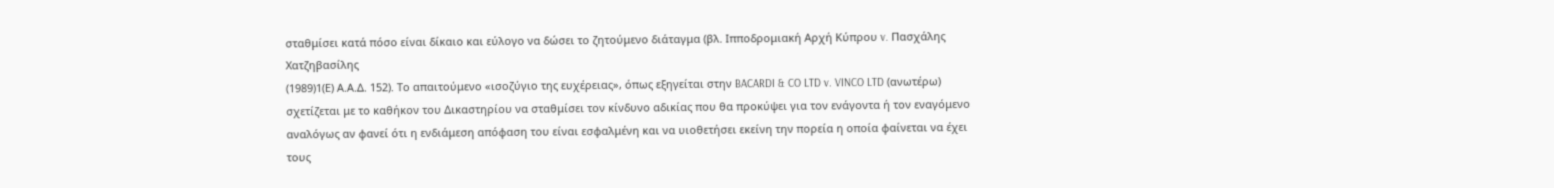σταθμίσει κατά πόσο είναι δίκαιο και εύλογο να δώσει το ζητούμενο διάταγμα (βλ. Ιπποδρομιακή Αρχή Κύπρου v. Πασχάλης Χατζηβασίλης
(1989)1(Ε) Α.Α.Δ. 152). Το απαιτούμενο «ισοζύγιο της ευχέρειας», όπως εξηγείται στην BACARDI & CO LTD v. VINCO LTD (ανωτέρω) σχετίζεται με το καθήκον του Δικαστηρίου να σταθμίσει τον κίνδυνο αδικίας που θα προκύψει για τον ενάγοντα ή τον εναγόμενο αναλόγως αν φανεί ότι η ενδιάμεση απόφαση του είναι εσφαλμένη και να υιοθετήσει εκείνη την πορεία η οποία φαίνεται να έχει τους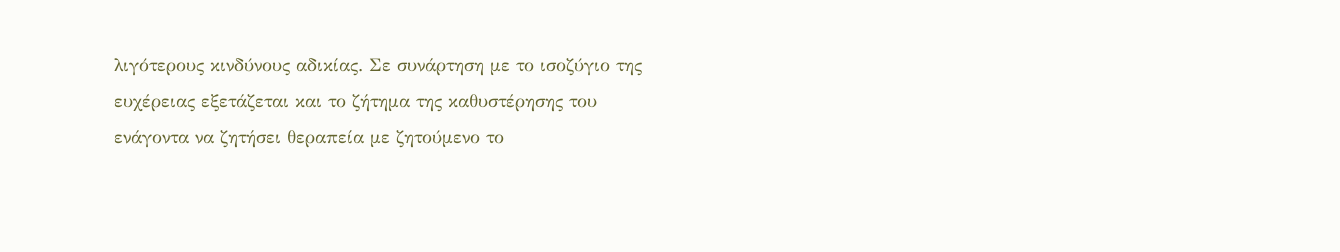λιγότερους κινδύνους αδικίας. Σε συνάρτηση με το ισοζύγιο της ευχέρειας εξετάζεται και το ζήτημα της καθυστέρησης του ενάγοντα να ζητήσει θεραπεία με ζητούμενο το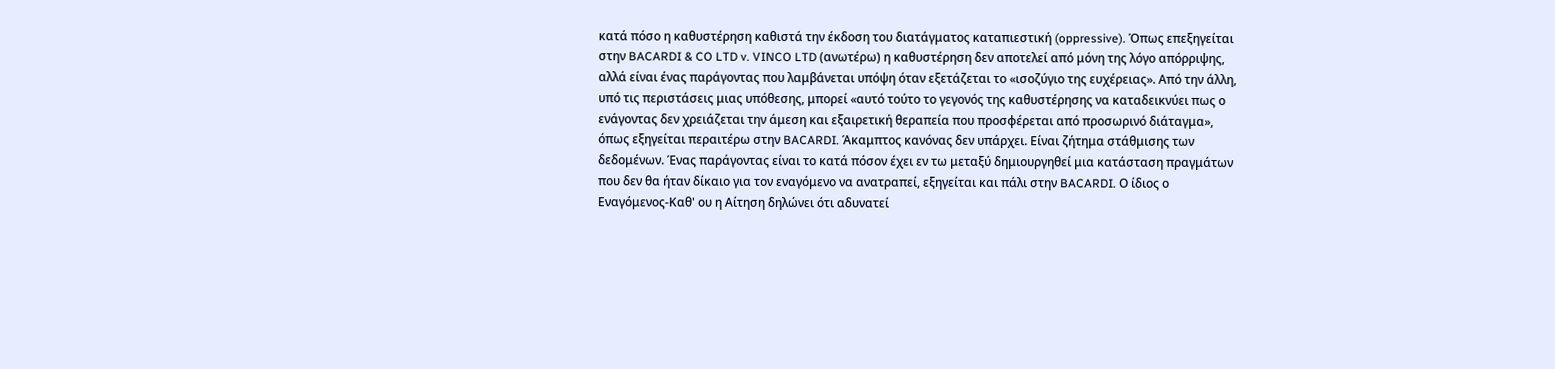κατά πόσο η καθυστέρηση καθιστά την έκδοση του διατάγματος καταπιεστική (oppressive). Όπως επεξηγείται στην BACARDI & CO LTD v. VINCO LTD (ανωτέρω) η καθυστέρηση δεν αποτελεί από μόνη της λόγο απόρριψης, αλλά είναι ένας παράγοντας που λαμβάνεται υπόψη όταν εξετάζεται το «ισοζύγιο της ευχέρειας». Από την άλλη, υπό τις περιστάσεις μιας υπόθεσης, μπορεί «αυτό τούτο το γεγονός της καθυστέρησης να καταδεικνύει πως ο ενάγοντας δεν χρειάζεται την άμεση και εξαιρετική θεραπεία που προσφέρεται από προσωρινό διάταγμα», όπως εξηγείται περαιτέρω στην BACARDI. Άκαμπτος κανόνας δεν υπάρχει. Είναι ζήτημα στάθμισης των δεδομένων. Ένας παράγοντας είναι το κατά πόσον έχει εν τω μεταξύ δημιουργηθεί μια κατάσταση πραγμάτων που δεν θα ήταν δίκαιο για τον εναγόμενο να ανατραπεί, εξηγείται και πάλι στην BACARDI. Ο ίδιος ο Εναγόμενος-Καθ' ου η Αίτηση δηλώνει ότι αδυνατεί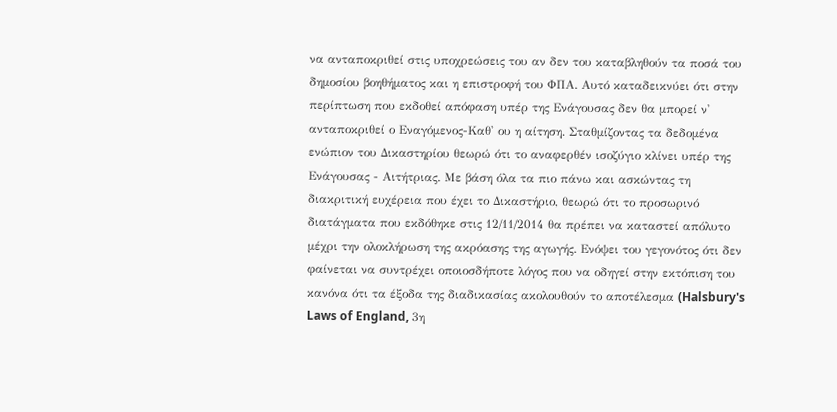να ανταποκριθεί στις υποχρεώσεις του αν δεν του καταβληθούν τα ποσά του δημοσίου βοηθήματος και η επιστροφή του ΦΠΑ. Αυτό καταδεικνύει ότι στην περίπτωση που εκδοθεί απόφαση υπέρ της Ενάγουσας δεν θα μπορεί ν' ανταποκριθεί ο Εναγόμενος-Καθ' ου η αίτηση. Σταθμίζοντας τα δεδομένα ενώπιον του Δικαστηρίου θεωρώ ότι το αναφερθέν ισοζύγιο κλίνει υπέρ της Ενάγουσας - Αιτήτριας. Με βάση όλα τα πιο πάνω και ασκώντας τη διακριτική ευχέρεια που έχει το Δικαστήριο, θεωρώ ότι το προσωρινό διατάγματα που εκδόθηκε στις 12/11/2014 θα πρέπει να καταστεί απόλυτο μέχρι την ολοκλήρωση της ακρόασης της αγωγής. Ενόψει του γεγονότος ότι δεν φαίνεται να συντρέχει οποιοσδήποτε λόγος που να οδηγεί στην εκτόπιση του κανόνα ότι τα έξοδα της διαδικασίας ακολουθούν το αποτέλεσμα (Halsbury's Laws of England, 3η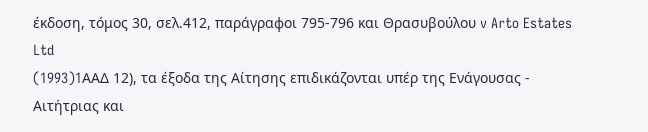έκδοση, τόμος 30, σελ.412, παράγραφοι 795-796 και Θρασυβούλου v Arto Estates Ltd
(1993)1AAΔ 12), τα έξοδα της Αίτησης επιδικάζονται υπέρ της Ενάγουσας - Αιτήτριας και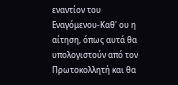εναντίον του Εναγόμενου-Καθ' ου η αίτηση, όπως αυτά θα υπολογιστούν από τον Πρωτοκολλητή και θα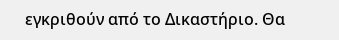εγκριθούν από το Δικαστήριο. Θα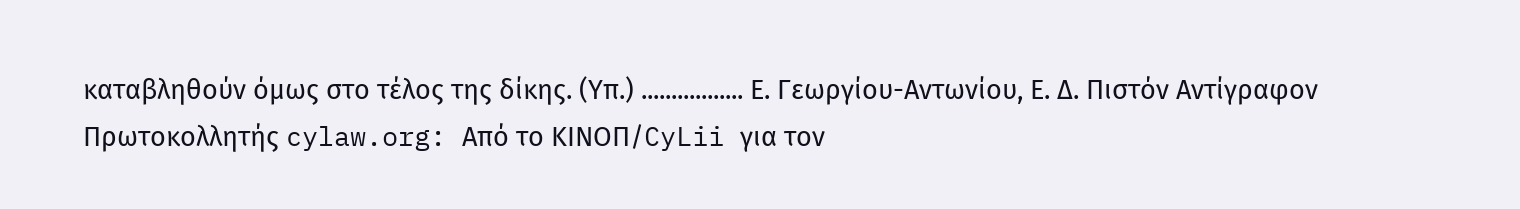καταβληθούν όμως στο τέλος της δίκης. (Υπ.) ................. Ε. Γεωργίου-Αντωνίου, Ε. Δ. Πιστόν Αντίγραφον Πρωτοκολλητής cylaw.org: Από το ΚΙΝOΠ/CyLii για τον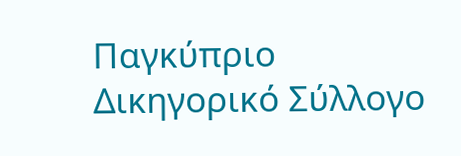Παγκύπριο Δικηγορικό Σύλλογο